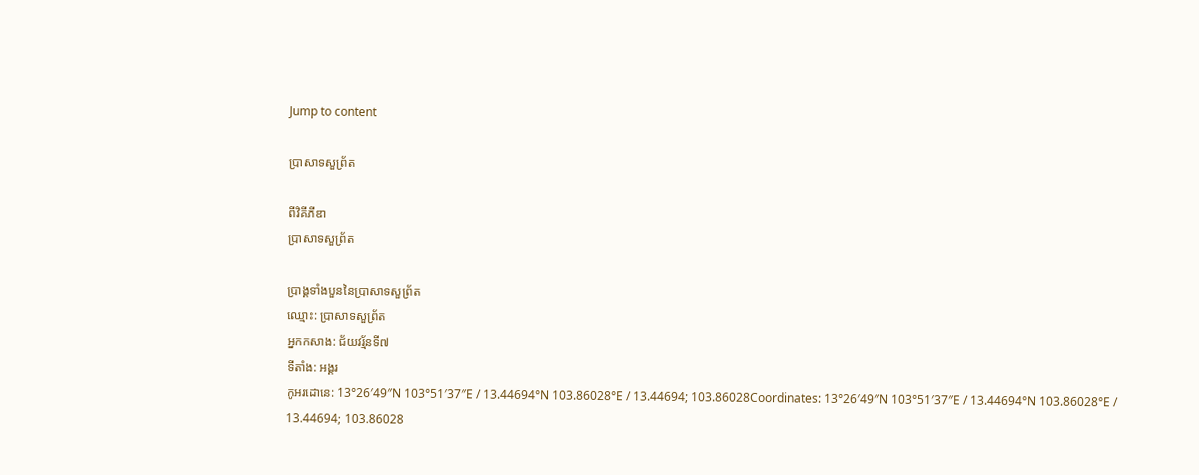Jump to content

ប្រាសាទសួព្រ័ត

ពីវិគីភីឌា
ប្រាសាទសួព្រ័ត

ប្រាង្គទាំងបួននៃប្រាសាទសួព្រ័ត
ឈ្មោះ: ប្រាសាទសួព្រ័ត
អ្នកកសាង: ជ័យវរ្ម័នទី៧
ទីតាំង: អង្គរ
កូអរដោនេ: 13°26′49″N 103°51′37″E / 13.44694°N 103.86028°E / 13.44694; 103.86028Coordinates: 13°26′49″N 103°51′37″E / 13.44694°N 103.86028°E / 13.44694; 103.86028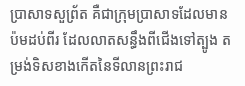ប្រាសាទសួព្រ័ត គឺជាក្រុមប្រាសាទដែលមានប៉មដប់ពីរ ដែលលាតសន្ធឹងពីជើងទៅត្បូង តម្រង់ទិសខាងកើតនៃទីលានព្រះរាជ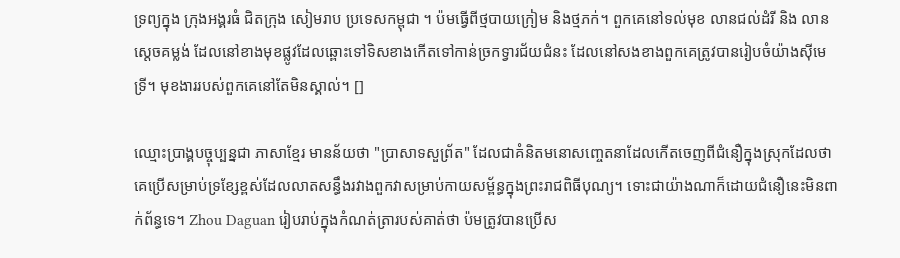ទ្រព្យក្នុង ក្រុងអង្គរធំ ជិតក្រុង សៀមរាប ប្រទេសកម្ពុជា ។ ប៉មធ្វើពីថ្មបាយក្រៀម និងថ្មភក់។ ពួកគេនៅទល់មុខ លានជល់ដំរី និង លានស្ដេចគម្លង់ ដែលនៅខាងមុខផ្លូវដែលឆ្ពោះទៅទិសខាងកើតទៅកាន់ច្រកទ្វារជ័យជំនះ ដែលនៅសងខាងពួកគេត្រូវបានរៀបចំយ៉ាងស៊ីមេទ្រី។ មុខងាររបស់ពួកគេនៅតែមិនស្គាល់។ []

ឈ្មោះប្រាង្គបច្ចុប្បន្នជា ភាសាខ្មែរ មានន័យថា "ប្រាសាទសួព្រ័ត" ដែលជាគំនិតមនោសញ្ចេតនាដែលកើតចេញពីជំនឿក្នុងស្រុកដែលថាគេប្រើសម្រាប់ទ្រខ្សែខ្ពស់ដែលលាតសន្ធឹងរវាងពួកវាសម្រាប់កាយសម្ព័ន្ធក្នុងព្រះរាជពិធីបុណ្យ។ ទោះជាយ៉ាងណាក៏ដោយជំនឿនេះមិនពាក់ព័ន្ធទេ។ Zhou Daguan រៀបរាប់ក្នុងកំណត់ត្រារបស់គាត់ថា ប៉មត្រូវបានប្រើស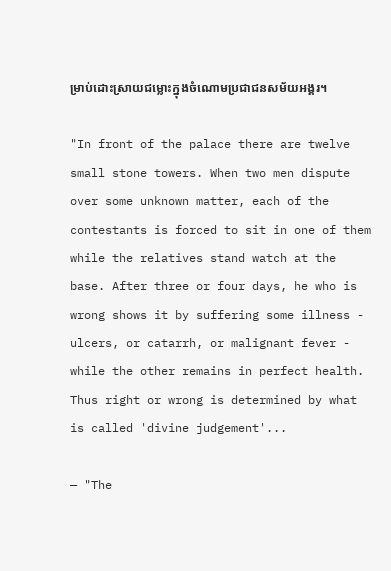ម្រាប់ដោះស្រាយជម្លោះក្នុងចំណោមប្រជាជនសម័យអង្គរ។

"In front of the palace there are twelve small stone towers. When two men dispute over some unknown matter, each of the contestants is forced to sit in one of them while the relatives stand watch at the base. After three or four days, he who is wrong shows it by suffering some illness - ulcers, or catarrh, or malignant fever - while the other remains in perfect health. Thus right or wrong is determined by what is called 'divine judgement'...

— "The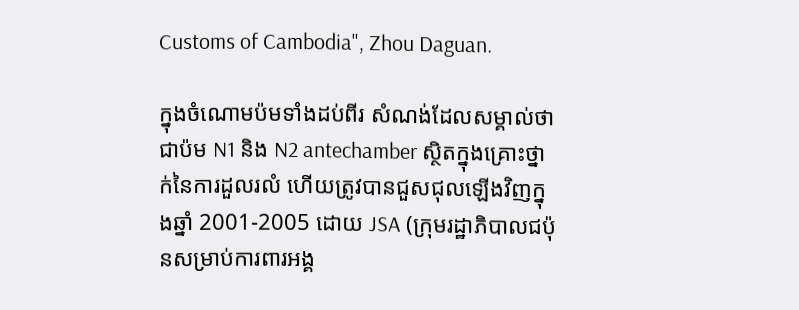Customs of Cambodia", Zhou Daguan.

ក្នុងចំណោមប៉មទាំងដប់ពីរ សំណង់ដែលសម្គាល់ថាជាប៉ម N1 និង N2 antechamber ស្ថិតក្នុងគ្រោះថ្នាក់នៃការដួលរលំ ហើយត្រូវបានជួសជុលឡើងវិញក្នុងឆ្នាំ 2001-2005 ដោយ JSA (ក្រុមរដ្ឋាភិបាលជប៉ុនសម្រាប់ការពារអង្គ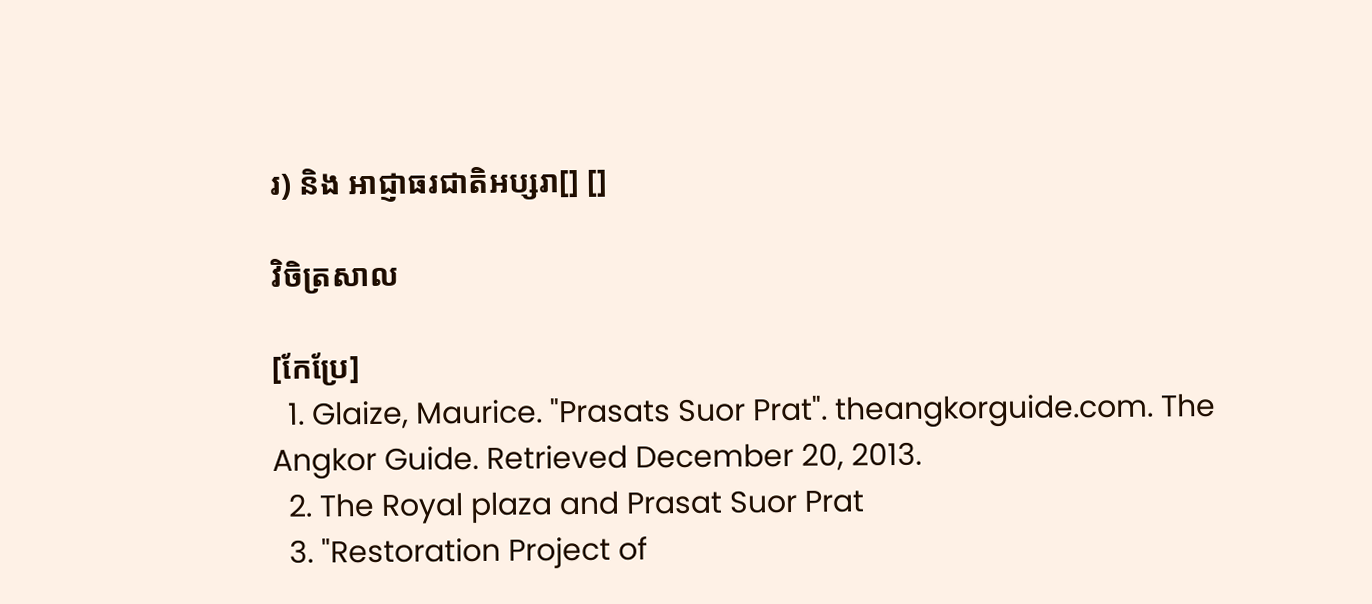រ) និង អាជ្ញាធរជាតិអប្សរា[] []

វិចិត្រសាល

[កែប្រែ]
  1. Glaize, Maurice. "Prasats Suor Prat". theangkorguide.com. The Angkor Guide. Retrieved December 20, 2013.
  2. The Royal plaza and Prasat Suor Prat
  3. "Restoration Project of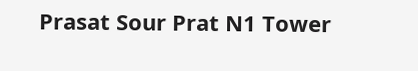Prasat Sour Prat N1 Tower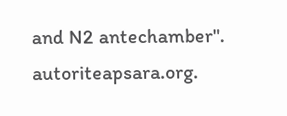and N2 antechamber". autoriteapsara.org.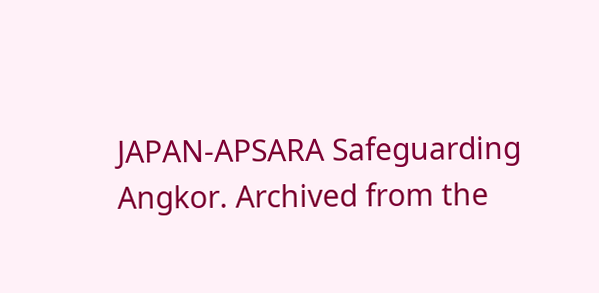JAPAN-APSARA Safeguarding Angkor. Archived from the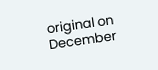original on December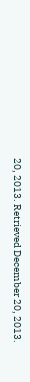20, 2013. Retrieved December 20, 2013.